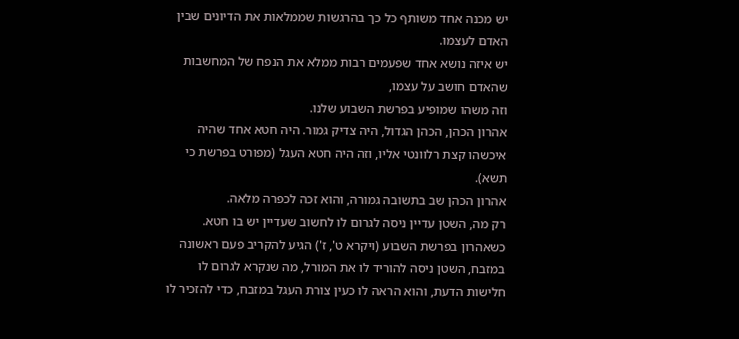יש מכנה אחד משותף כל כך בהרגשות שממלאות את הדיונים שבין האדם לעצמו.
יש איזה נושא אחד שפעמים רבות ממלא את הנפח של המחשבות שהאדם חושב על עצמו,
וזה משהו שמופיע בפרשת השבוע שלנו.
אהרון הכהן, הכהן הגדול, היה צדיק גמור. היה חטא אחד שהיה איכשהו קצת רלוונטי אליו, וזה היה חטא העגל (מפורט בפרשת כי תשא).
אהרון הכהן שב בתשובה גמורה, והוא זכה לכפרה מלאה.
רק מה, השטן עדיין ניסה לגרום לו לחשוב שעדיין יש בו חטא.
כשאהרון בפרשת השבוע (ויקרא ט', ז') הגיע להקריב פעם ראשונה במזבח, השטן ניסה להוריד לו את המורל, מה שנקרא לגרום לו חלישות הדעת, והוא הראה לו כעין צורת העגל במזבח, כדי להזכיר לו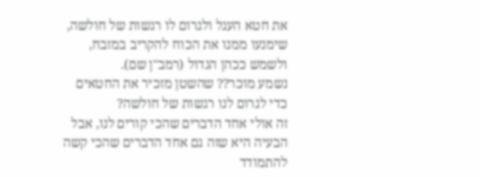את חטא העגל ולגרום לו רגשות של חולשה, שימנעו ממנו את הכוח להקריב במזבח, ולשמש ככהן הגדול (רמב"ן שם).
נשמע מוכר?? שהשטן מזכיר את החטאים כדי לגרום לנו רגשות של חולשה?
זה אולי אחד הדברים שהכי קורים לנו, אבל הבעיה היא שזה גם אחד הדברים שהכי קשה להתמודד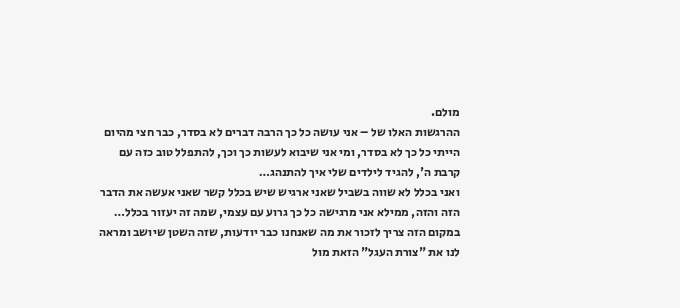מולם.
ההרגשות האלו של – אני עושה כל כך הרבה דברים לא בסדר, כבר חצי מהיום הייתי כל כך לא בסדר, ומי אני שיבוא לעשות כך וכך, להתפלל טוב כזה עם קרבת ה', להגיד לילדים שלי איך להתנהג…
ואני בכלל לא שווה בשביל שאני ארגיש שיש בכלל קשר שאני אעשה את הדבר הזה והזה, ממילא אני מרגישה כל כך גרוע עם עצמי, שמה זה יעזור בכלל…
במקום הזה צריך לזכור את מה שאנחנו כבר יודעות, שזה השטן שיושב ומראה לנו את "צורת העגל" הזאת מול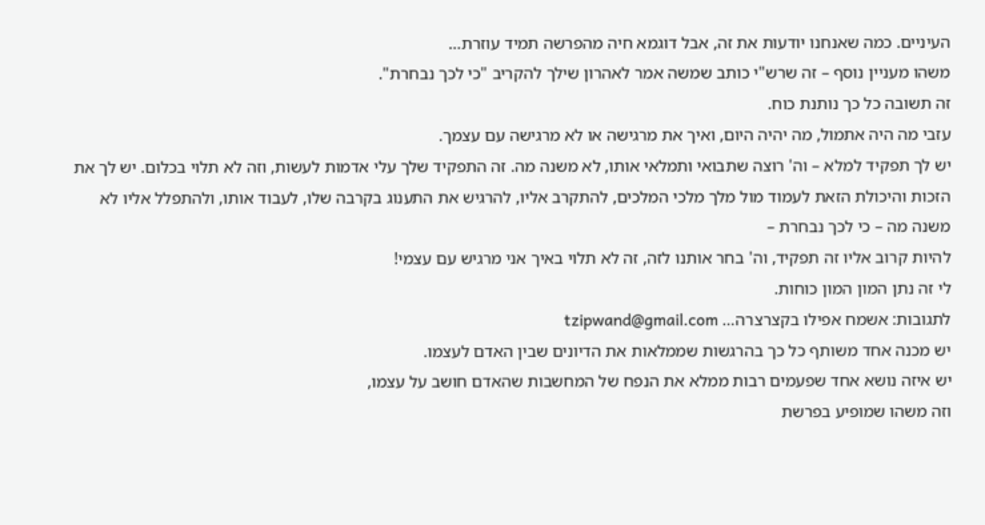העיניים. כמה שאנחנו יודעות את זה, אבל דוגמא חיה מהפרשה תמיד עוזרת…
משהו מעניין נוסף – זה שרש"י כותב שמשה אמר לאהרון שילך להקריב "כי לכך נבחרת".
זה תשובה כל כך נותנת כוח.
עזבי מה היה אתמול, מה יהיה היום, ואיך את מרגישה או לא מרגישה עם עצמך.
יש לך תפקיד למלא – וה' רוצה שתבואי ותמלאי אותו, לא משנה מה. זה התפקיד שלך עלי אדמות לעשות, וזה לא תלוי בכלום. יש לך את הזכות והיכולת הזאת לעמוד מול מלך מלכי המלכים, להתקרב אליו, להרגיש את התענוג בקרבה שלו, לעבוד אותו, ולהתפלל אליו לא משנה מה – כי לכך נבחרת –
להיות קרוב אליו זה תפקיד, וה' בחר אותנו לזה, זה לא תלוי באיך אני מרגיש עם עצמי!
לי זה נתן המון המון כוחות.
לתגובות: אשמח אפילו בקצרצרה… tzipwand@gmail.com
יש מכנה אחד משותף כל כך בהרגשות שממלאות את הדיונים שבין האדם לעצמו.
יש איזה נושא אחד שפעמים רבות ממלא את הנפח של המחשבות שהאדם חושב על עצמו,
וזה משהו שמופיע בפרשת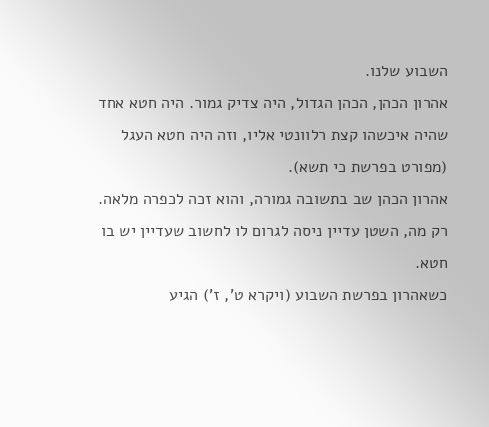השבוע שלנו.
אהרון הכהן, הכהן הגדול, היה צדיק גמור. היה חטא אחד שהיה איכשהו קצת רלוונטי אליו, וזה היה חטא העגל (מפורט בפרשת כי תשא).
אהרון הכהן שב בתשובה גמורה, והוא זכה לכפרה מלאה.
רק מה, השטן עדיין ניסה לגרום לו לחשוב שעדיין יש בו חטא.
כשאהרון בפרשת השבוע (ויקרא ט', ז') הגיע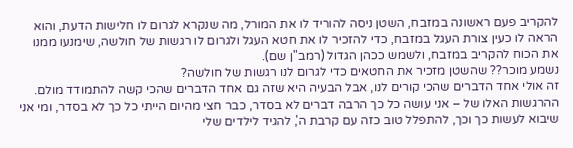להקריב פעם ראשונה במזבח, השטן ניסה להוריד לו את המורל, מה שנקרא לגרום לו חלישות הדעת, והוא הראה לו כעין צורת העגל במזבח, כדי להזכיר לו את חטא העגל ולגרום לו רגשות של חולשה, שימנעו ממנו את הכוח להקריב במזבח, ולשמש ככהן הגדול (רמב"ן שם).
נשמע מוכר?? שהשטן מזכיר את החטאים כדי לגרום לנו רגשות של חולשה?
זה אולי אחד הדברים שהכי קורים לנו, אבל הבעיה היא שזה גם אחד הדברים שהכי קשה להתמודד מולם.
ההרגשות האלו של – אני עושה כל כך הרבה דברים לא בסדר, כבר חצי מהיום הייתי כל כך לא בסדר, ומי אני שיבוא לעשות כך וכך, להתפלל טוב כזה עם קרבת ה', להגיד לילדים שלי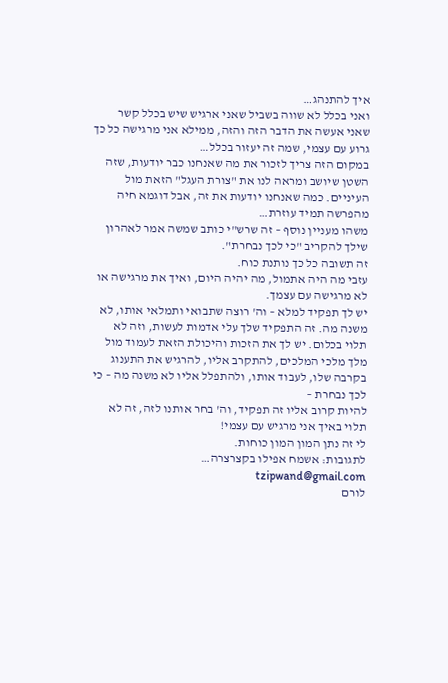איך להתנהג…
ואני בכלל לא שווה בשביל שאני ארגיש שיש בכלל קשר שאני אעשה את הדבר הזה והזה, ממילא אני מרגישה כל כך גרוע עם עצמי, שמה זה יעזור בכלל…
במקום הזה צריך לזכור את מה שאנחנו כבר יודעות, שזה השטן שיושב ומראה לנו את "צורת העגל" הזאת מול העיניים. כמה שאנחנו יודעות את זה, אבל דוגמא חיה מהפרשה תמיד עוזרת…
משהו מעניין נוסף – זה שרש"י כותב שמשה אמר לאהרון שילך להקריב "כי לכך נבחרת".
זה תשובה כל כך נותנת כוח.
עזבי מה היה אתמול, מה יהיה היום, ואיך את מרגישה או לא מרגישה עם עצמך.
יש לך תפקיד למלא – וה' רוצה שתבואי ותמלאי אותו, לא משנה מה. זה התפקיד שלך עלי אדמות לעשות, וזה לא תלוי בכלום. יש לך את הזכות והיכולת הזאת לעמוד מול מלך מלכי המלכים, להתקרב אליו, להרגיש את התענוג בקרבה שלו, לעבוד אותו, ולהתפלל אליו לא משנה מה – כי לכך נבחרת –
להיות קרוב אליו זה תפקיד, וה' בחר אותנו לזה, זה לא תלוי באיך אני מרגיש עם עצמי!
לי זה נתן המון המון כוחות.
לתגובות: אשמח אפילו בקצרצרה… tzipwand@gmail.com
לורם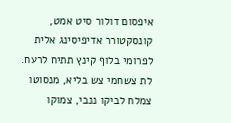איפסום דולור סיט אמט, קונסקטורר אדיפיסינג אלית לפרומי בלוף קינץ תתיח לרעח. לת צשחמי צש בליא, מנסוטו צמלח לביקו ננבי, צמוקו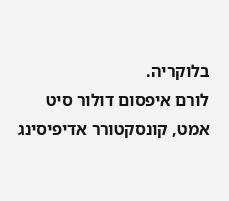בלוקריה.
לורם איפסום דולור סיט אמט, קונסקטורר אדיפיסינג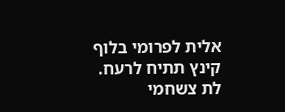אלית לפרומי בלוף קינץ תתיח לרעח.
לת צשחמי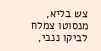צש בליא, מנסוטו צמלח לביקו ננבי,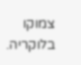צמוקו בלוקריה.